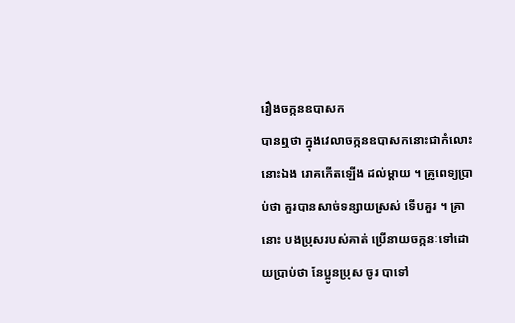រឿងចក្កនឧបាសក
បានឮថា ក្នុងវេលាចក្កនឧបាសកនោះជាកំលោះនោះឯង រោគកើតឡើង ដល់ម្តាយ ។ គ្រូពេទ្យប្រាប់ថា គួរបានសាច់ទន្សាយស្រស់ ទើបគួរ ។ គ្រា នោះ បងប្រុសរបស់គាត់ ប្រើនាយចក្កនៈទៅដោយប្រាប់ថា នែប្អូនប្រុស ចូរ បាទៅ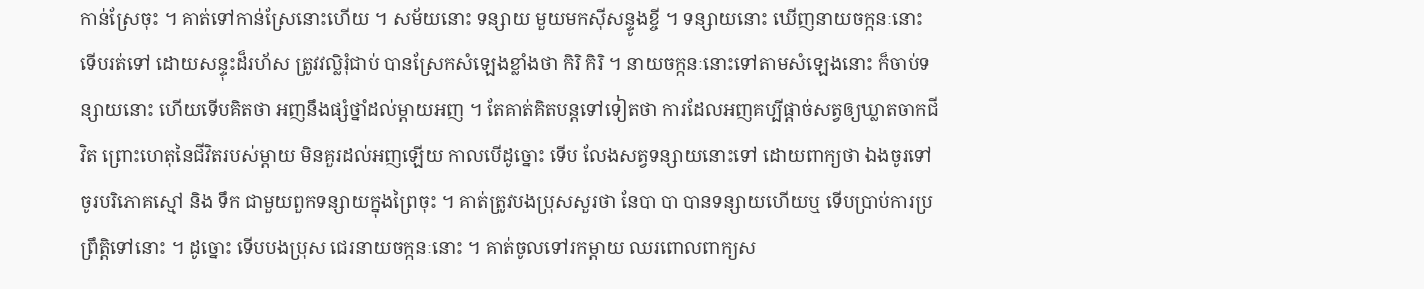កាន់ស្រែចុះ ។ គាត់ទៅកាន់ស្រែនោះហើយ ។ សម័យនោះ ទន្សាយ មួយមកស៊ីសន្ទូងខ្ចី ។ ទន្សាយនោះ ឃើញនាយចក្កនៈនោះ ទើបរត់ទៅ ដោយសន្ទុះដ៏រហ័ស ត្រូវវល្លិរុំជាប់ បានស្រែកសំឡេងខ្លាំងថា កិរិ កិរិ ។ នាយចក្កនៈនោះទៅតាមសំឡេងនោះ ក៏ចាប់ទន្សាយនោះ ហើយទើបគិតថា អញនឹងផ្សំថ្នាំដល់ម្តាយអញ ។ តែគាត់គិតបន្តទៅទៀតថា ការដែលអញគប្បីផ្តាច់សត្វឲ្យឃ្លាតចាកជីវិត ព្រោះហេតុនៃជីវិតរបស់ម្តាយ មិនគួរដល់អញឡើយ កាលបើដូច្នោះ ទើប លែងសត្វទន្សាយនោះទៅ ដោយពាក្យថា ឯងចូរទៅ ចូរបរិភោគស្មៅ និង ទឹក ជាមួយពួកទន្សាយក្នុងព្រៃចុះ ។ គាត់ត្រូវបងប្រុសសួរថា នែបា បា បានទន្សាយហើយឬ ទើបប្រាប់ការប្រព្រឹត្តិទៅនោះ ។ ដូច្នោះ ទើបបងប្រុស ជេរនាយចក្កនៈនោះ ។ គាត់ចូលទៅរកម្តាយ ឈរពោលពាក្យស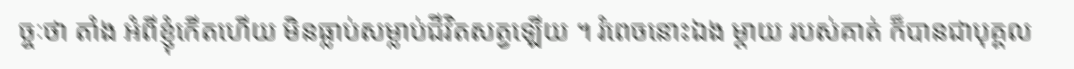ច្ចៈថា តាំង អំពីខ្ញុំកើតហើយ មិនធ្លាប់សម្លាប់ជីវិតសត្វឡើយ ។ រំពេចនោះឯង ម្តាយ របស់គាត់ ក៏បានជាបុគ្គល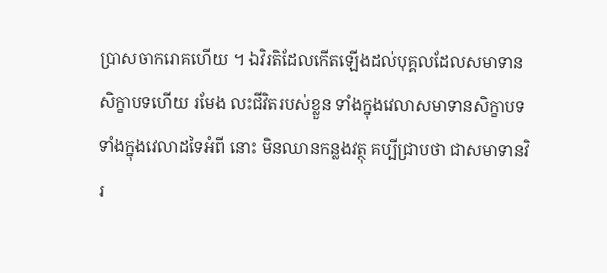ប្រាសចាករោគហើយ ។ ឯវិរតិដែលកើតឡើងដល់បុគ្គលដែលសមាទានសិក្ខាបទហើយ រមែង លះជីវិតរបស់ខ្លួន ទាំងក្នុងវេលាសមាទានសិក្ខាបទ ទាំងក្នុងវេលាដទៃអំពី នោះ មិនឈានកន្លងវត្ថុ គប្បីជ្រាបថា ជាសមាទានវិរ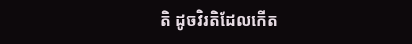តិ ដូចវិរតិដែលកើត